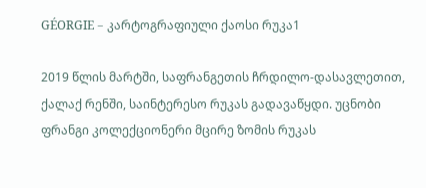GÉORGIE – კარტოგრაფიული ქაოსი რუკა1

2019 წლის მარტში, საფრანგეთის ჩრდილო-დასავლეთით, ქალაქ რენში, საინტერესო რუკას გადავაწყდი. უცნობი ფრანგი კოლექციონერი მცირე ზომის რუკას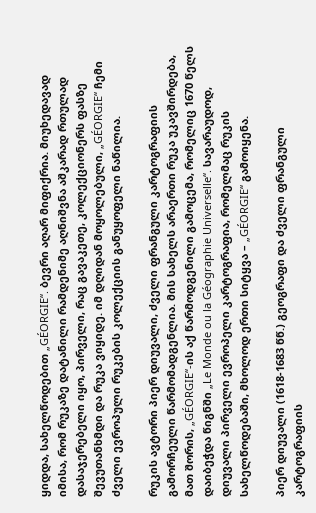ყიდდა, სახელწოდებით „GÉORGIE“. ბევრი აღარ მიფიქრია. მიუხედავად იმისა, რომ რუკაზე დატანილი რამდენიმე აღნიშვნა აშკარად რთულად დასაჯერებელი იყო, პირველი, რაც გავაკეთე, კოლექციონერს ფასზე შევუთანხმდი და რუკა ვიყიდე. იმ დღიდან მოყოლებული, „GÉORGIE“ ჩემი ძველი ევროპული რუკების კოლექციის განუყოფელი ნაწილია.

რუკის ავტორი პიერ დიუვალი, ძველი ფრანგული კარტოგრაფიის გამორჩეული წარმომადგენლია. მის სახელს არაერთი რუკა უკავშირდება, მათ შორის, „GÉORGIE“-ის აქ წარმოდგენილი გამოცემა, რომელიც 1670 წელს დაიბეჭდა წიგნში „Le Monde ou la Géographie Universelle“. სავარაუდოდ, დიუვალი პირველი ევროპელი კარტოგრაფია, რომელმაც რუკის სახელწოდებაში, მხოლოდ ერთი სიტყვა – „GÉORGIE“ გამოიყენა.

პიერ დიუვალი (1618-1683 წწ.) გეოგრაფი და ძველი ფრანგული კარტოგრაფიის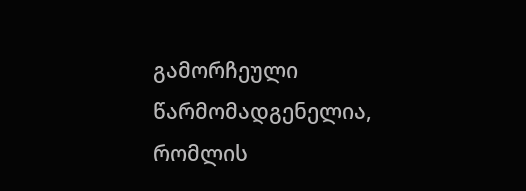გამორჩეული წარმომადგენელია, რომლის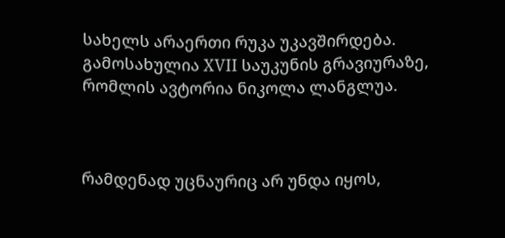სახელს არაერთი რუკა უკავშირდება. გამოსახულია XVII საუკუნის გრავიურაზე, რომლის ავტორია ნიკოლა ლანგლუა.



რამდენად უცნაურიც არ უნდა იყოს,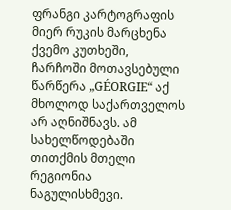ფრანგი კარტოგრაფის მიერ რუკის მარცხენა ქვემო კუთხეში, ჩარჩოში მოთავსებული წარწერა „GÉORGIE“ აქ მხოლოდ საქართველოს არ აღნიშნავს. ამ სახელწოდებაში თითქმის მთელი რეგიონია ნაგულისხმევი.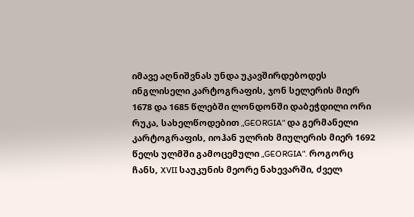იმავე აღნიშვნას უნდა უკავშირდებოდეს ინგლისელი კარტოგრაფის, ჯონ სელერის მიერ 1678 და 1685 წლებში ლონდონში დაბეჭდილი ორი რუკა, სახელწოდებით „GEORGIA“ და გერმანელი კარტოგრაფის, იოჰან ულრიხ მიულერის მიერ 1692 წელს ულმში გამოცემული „GEORGIA“. როგორც ჩანს, XVII საუკუნის მეორე ნახევარში, ძველ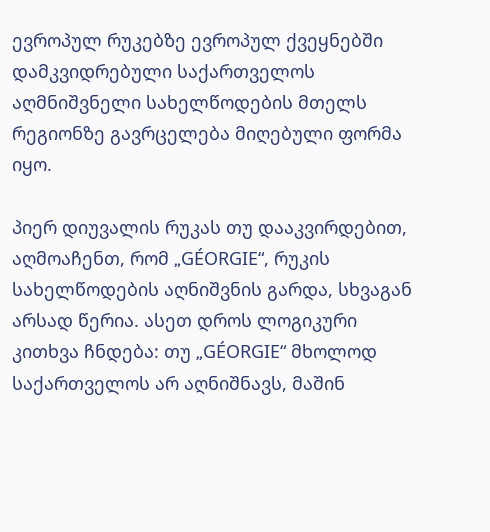ევროპულ რუკებზე ევროპულ ქვეყნებში დამკვიდრებული საქართველოს აღმნიშვნელი სახელწოდების მთელს რეგიონზე გავრცელება მიღებული ფორმა იყო.

პიერ დიუვალის რუკას თუ დააკვირდებით, აღმოაჩენთ, რომ „GÉORGIE“, რუკის სახელწოდების აღნიშვნის გარდა, სხვაგან არსად წერია. ასეთ დროს ლოგიკური კითხვა ჩნდება: თუ „GÉORGIE“ მხოლოდ საქართველოს არ აღნიშნავს, მაშინ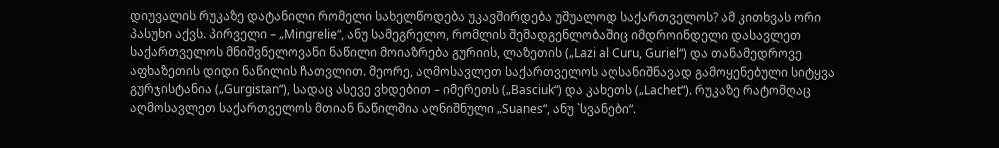დიუვალის რუკაზე დატანილი რომელი სახელწოდება უკავშირდება უშუალოდ საქართველოს? ამ კითხვას ორი პასუხი აქვს. პირველი – „Mingrelie“, ანუ სამეგრელო, რომლის შემადგენლობაშიც იმდროინდელი დასავლეთ საქართველოს მნიშვნელოვანი ნაწილი მოიაზრება გურიის, ლაზეთის („Lazi al Curu, Guriel“) და თანამედროვე აფხაზეთის დიდი ნაწილის ჩათვლით. მეორე, აღმოსავლეთ საქართველოს აღსანიშნავად გამოყენებული სიტყვა გურჯისტანია („Gurgistan“), სადაც ასევე ვხდებით – იმერეთს („Basciuk“) და კახეთს („Lachet“). რუკაზე რატომღაც აღმოსავლეთ საქართველოს მთიან ნაწილშია აღნიშნული „Suanes“, ანუ `სვანები“.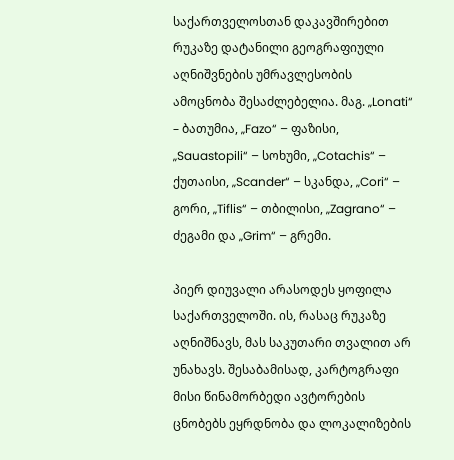საქართველოსთან დაკავშირებით რუკაზე დატანილი გეოგრაფიული აღნიშვნების უმრავლესობის ამოცნობა შესაძლებელია. მაგ. „Lonati“ – ბათუმია, „Fazo“ – ფაზისი, „Sauastopili“ – სოხუმი, „Cotachis“ – ქუთაისი, „Scander“ – სკანდა, „Cori“ – გორი, „Tiflis“ – თბილისი, „Zagrano“ – ძეგამი და „Grim“ – გრემი.

პიერ დიუვალი არასოდეს ყოფილა საქართველოში. ის, რასაც რუკაზე აღნიშნავს, მას საკუთარი თვალით არ უნახავს. შესაბამისად, კარტოგრაფი მისი წინამორბედი ავტორების ცნობებს ეყრდნობა და ლოკალიზების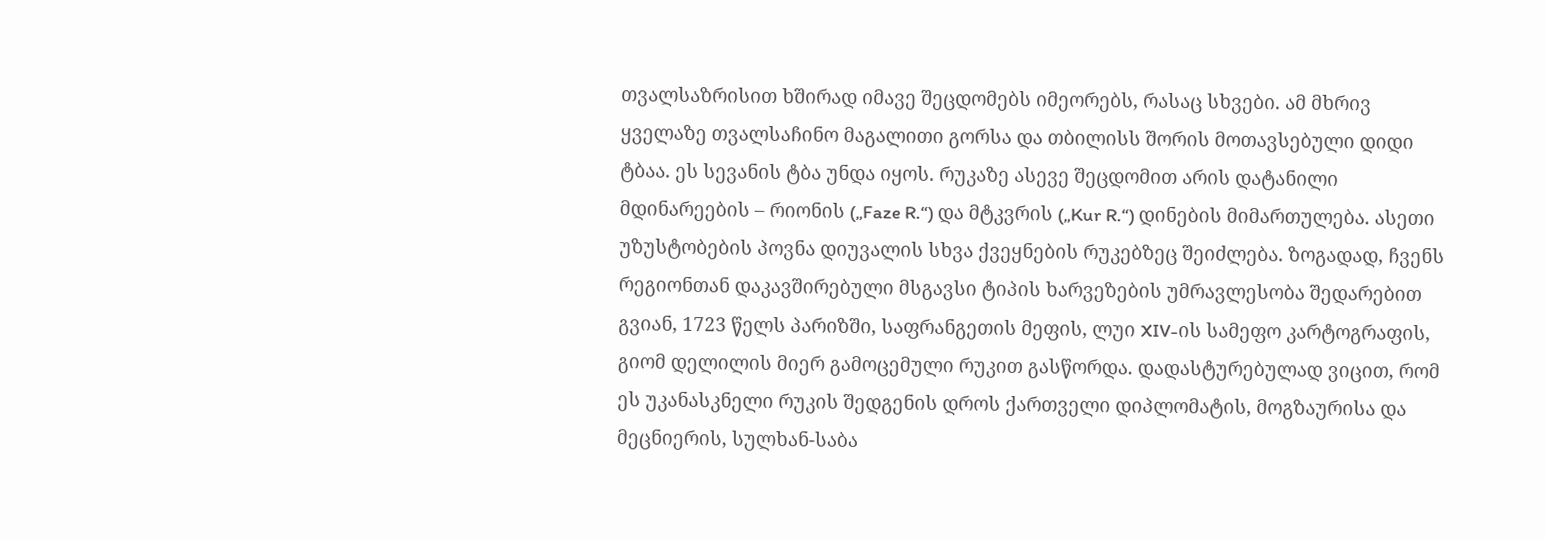თვალსაზრისით ხშირად იმავე შეცდომებს იმეორებს, რასაც სხვები. ამ მხრივ ყველაზე თვალსაჩინო მაგალითი გორსა და თბილისს შორის მოთავსებული დიდი ტბაა. ეს სევანის ტბა უნდა იყოს. რუკაზე ასევე შეცდომით არის დატანილი მდინარეების – რიონის („Faze R.“) და მტკვრის („Kur R.“) დინების მიმართულება. ასეთი უზუსტობების პოვნა დიუვალის სხვა ქვეყნების რუკებზეც შეიძლება. ზოგადად, ჩვენს რეგიონთან დაკავშირებული მსგავსი ტიპის ხარვეზების უმრავლესობა შედარებით გვიან, 1723 წელს პარიზში, საფრანგეთის მეფის, ლუი XIV-ის სამეფო კარტოგრაფის, გიომ დელილის მიერ გამოცემული რუკით გასწორდა. დადასტურებულად ვიცით, რომ ეს უკანასკნელი რუკის შედგენის დროს ქართველი დიპლომატის, მოგზაურისა და მეცნიერის, სულხან-საბა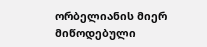ორბელიანის მიერ მიწოდებული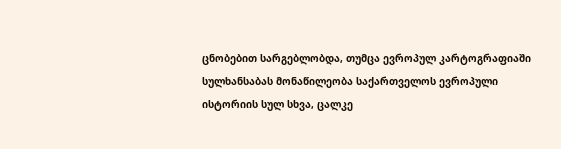ცნობებით სარგებლობდა, თუმცა ევროპულ კარტოგრაფიაში სულხანსაბას მონაწილეობა საქართველოს ევროპული ისტორიის სულ სხვა, ცალკე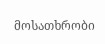მოსათხრობი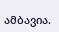ამბავია.